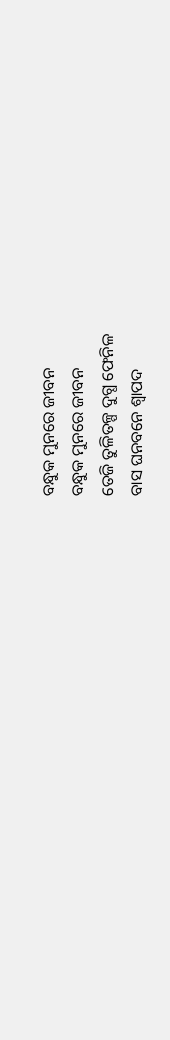ବନ୍ଧୁକ ମୁନରେ ଜୀବନ
ବନ୍ଧୁକ ମୁନରେ ଜୀବନ
ତେଜି ତୁଳିତଳ୍ପ ଦୁଗ୍ଧ ଫେନିଳ
ବାସ ଘନବନେ ଶ୍ୱାପଦ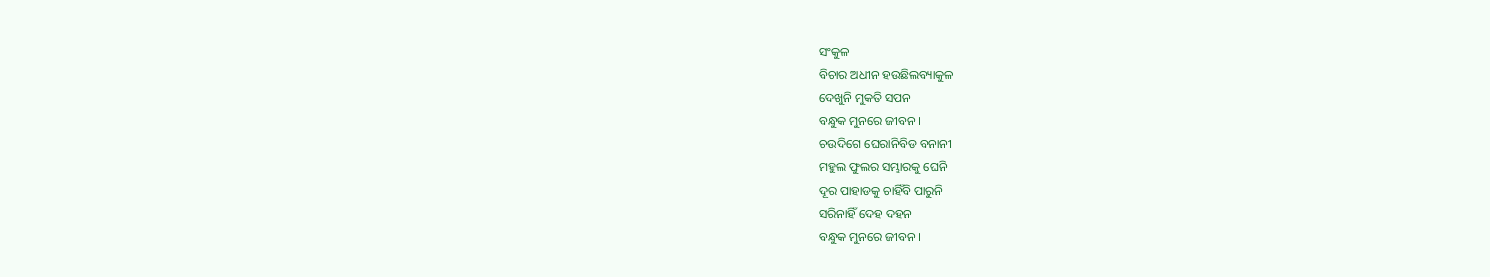ସଂକୁଳ
ବିଚାର ଅଧୀନ ହଉଛିଲବ୍ୟାକୁଳ
ଦେଖୁନି ମୁକତି ସପନ
ବନ୍ଧୁକ ମୁନରେ ଜୀବନ ।
ଚଉଦିଗେ ଘେରାନିବିଡ ବନାନୀ
ମହୁଲ ଫୁଲର ସମ୍ଭାରକୁ ଘେନି
ଦୂର ପାହାଡକୁ ଚାହିଁବି ପାରୁନି
ସରିନାହିଁ ଦେହ ଦହନ
ବନ୍ଧୁକ ମୁନରେ ଜୀବନ ।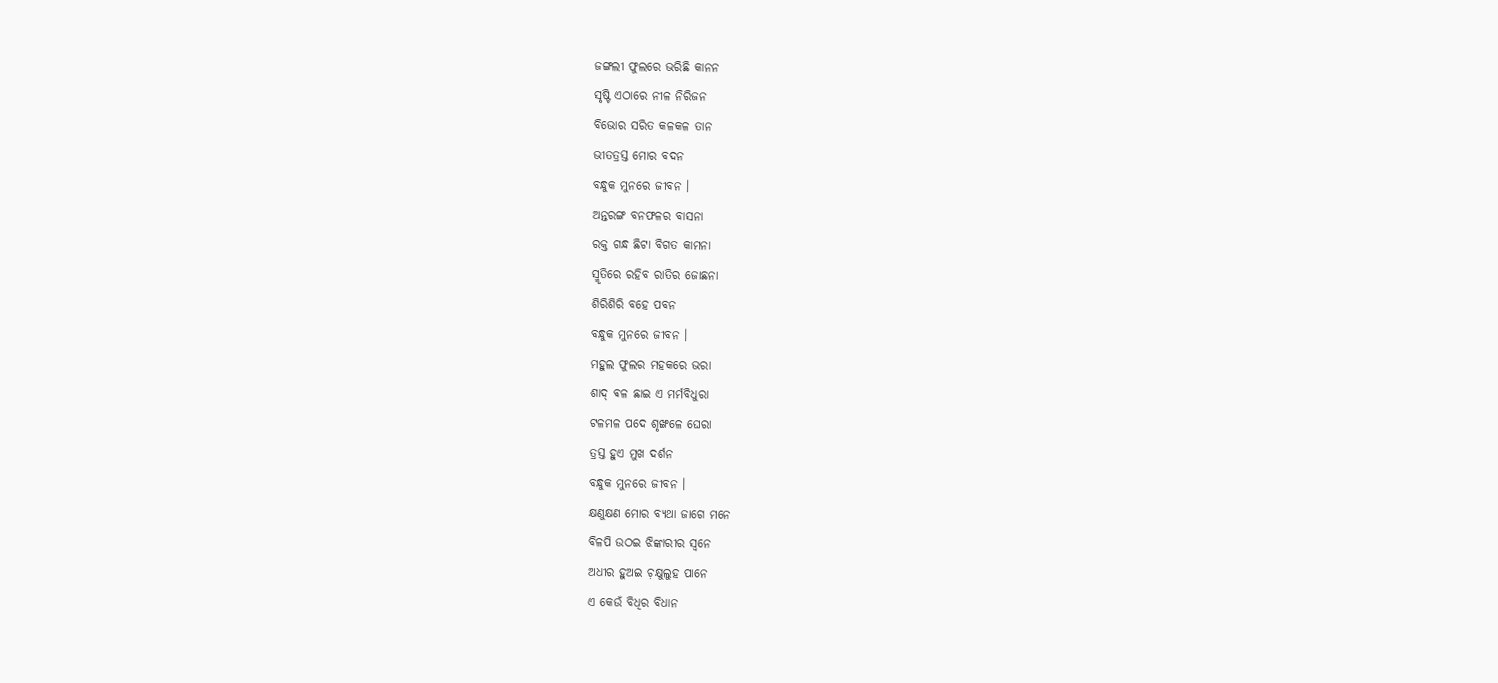ଜଙ୍ଗଲୀ ଫୁଲରେ ଭରିଛି କାନନ
ସୃଷ୍ଟି ଏଠାରେ ନୀଳ ନିରିଜନ
ବିଭୋର ସରିତ କଳକଳ ତାନ
ଭୀତତ୍ରସ୍ତ ମୋର ବଦନ
ବନ୍ଧୁକ ମୁନରେ ଜୀବନ ।
ଅନ୍ତରଙ୍ଗ ବନଫଳର ବାସନା
ରକ୍ତ ଗନ୍ଧ ଛିଟା ବିଗତ କାମନା
ସ୍ମୃତିରେ ରହିବ ରାତିର ଜୋଛନା
ଶିରିଶିରି ବହେ ପବନ
ବନ୍ଧୁକ ମୁନରେ ଜୀବନ ।
ମହୁଲ ଫୁଲର ମହକରେ ଭରା
ଶାଦ୍ ଵଳ ଛାଇ ଏ ମର୍ମବିଧୁରା
ଟଳମଳ ପଦେ ଶୃଙ୍ଖଳେ ଘେରା
ତ୍ରସ୍ତ ହୁଏ ମୁଖ ଦର୍ଶନ
ବନ୍ଧୁକ ମୁନରେ ଜୀବନ ।
କ୍ଷଣୁକ୍ଷଣ ମୋର ବ୍ୟଥା ଜାଗେ ମନେ
ବିଳପି ଉଠଇ ଝିଙ୍କାରୀର ସ୍ଵନେ
ଅଧୀର ହୁଅଇ ଚ଼କ୍ଷୁଲୁହ ପାନେ
ଏ କେଉଁ ବିଧିର ବିଧାନ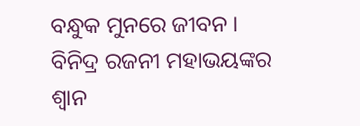ବନ୍ଧୁକ ମୁନରେ ଜୀବନ ।
ବିନିଦ୍ର ରଜନୀ ମହାଭୟଙ୍କର
ଶ୍ୱାନ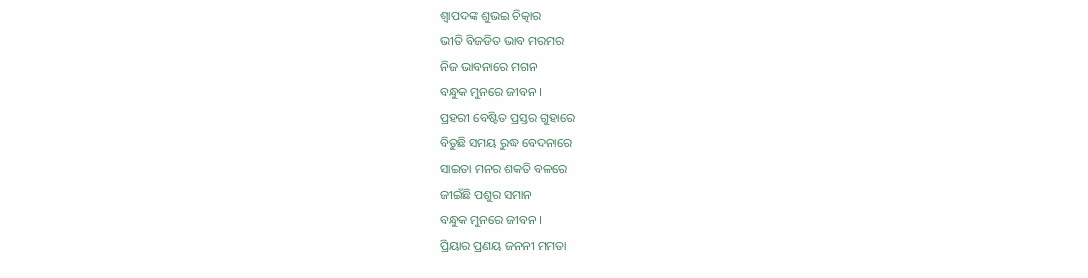ଶ୍ଵାପଦଙ୍କ ଶୁଭଇ ଚିତ୍କାର
ଭୀତି ବିଜଡିତ ଭାବ ମରମର
ନିଜ ଭାବନାରେ ମଗନ
ବନ୍ଧୁକ ମୁନରେ ଜୀବନ ।
ପ୍ରହରୀ ବେଷ୍ଟିତ ପ୍ରସ୍ତର ଗୁହାରେ
ବିତୁଛି ସମୟ ରୁଦ୍ଧ ବେଦନାରେ
ସାଇତା ମନର ଶକତି ବଳରେ
ଜୀଇଁଛି ପଶୁର ସମାନ
ବନ୍ଧୁକ ମୁନରେ ଜୀବନ ।
ପ୍ରିୟାର ପ୍ରଣୟ ଜନନୀ ମମତା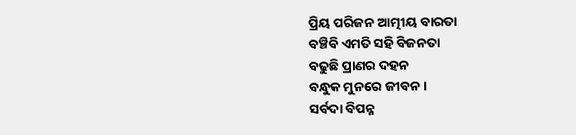ପ୍ରିୟ ପରିଜନ ଆତ୍ମୀୟ ବାରତା
ବଞ୍ଚିବି ଏମତି ସହି ବିଜନତା
ବଢୁଛି ପ୍ରାଣର ଦହନ
ବନ୍ଧୁକ ମୁନରେ ଜୀବନ ।
ସର୍ବଦା ବିପନ୍ନ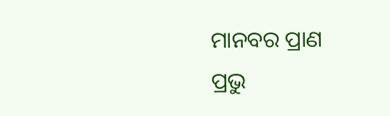ମାନବର ପ୍ରାଣ
ପ୍ରଭୁ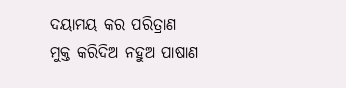ଦୟାମୟ କର ପରିତ୍ରାଣ
ମୁକ୍ତ କରିଦିଅ ନହୁଅ ପାଷାଣ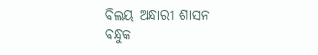ବିଲୟ ଅନ୍ଧାରୀ ଶାସନ
ବନ୍ଧୁକ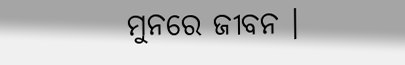ମୁନରେ ଜୀବନ ।